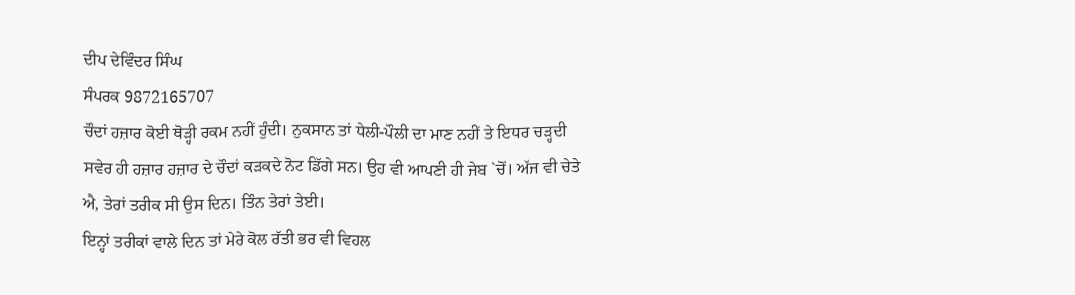ਦੀਪ ਦੇਵਿੰਦਰ ਸਿੰਘ
ਸੰਪਰਕ 9872165707
ਚੌਦਾਂ ਹਜ਼ਾਰ ਕੋਈ ਥੋੜ੍ਹੀ ਰਕਮ ਨਹੀਂ ਹੁੰਦੀ। ਨੁਕਸਾਨ ਤਾਂ ਧੇਲੀ-ਪੌਲੀ ਦਾ ਮਾਣ ਨਹੀਂ ਤੇ ਇਧਰ ਚੜ੍ਹਦੀ ਸਵੇਰ ਹੀ ਹਜ਼ਾਰ ਹਜ਼ਾਰ ਦੇ ਚੌਦਾਂ ਕੜਕਦੇ ਨੋਟ ਡਿੱਗੇ ਸਨ। ਉਹ ਵੀ ਆਪਣੀ ਹੀ ਜੇਬ `ਚੋਂ। ਅੱਜ ਵੀ ਚੇਤੇ ਐ, ਤੇਰਾਂ ਤਰੀਕ ਸੀ ਉਸ ਦਿਨ। ਤਿੰਨ ਤੇਰਾਂ ਤੇਈ।
ਇਨ੍ਹਾਂ ਤਰੀਕਾਂ ਵਾਲੇ ਦਿਨ ਤਾਂ ਮੇਰੇ ਕੋਲ ਰੱਤੀ ਭਰ ਵੀ ਵਿਹਲ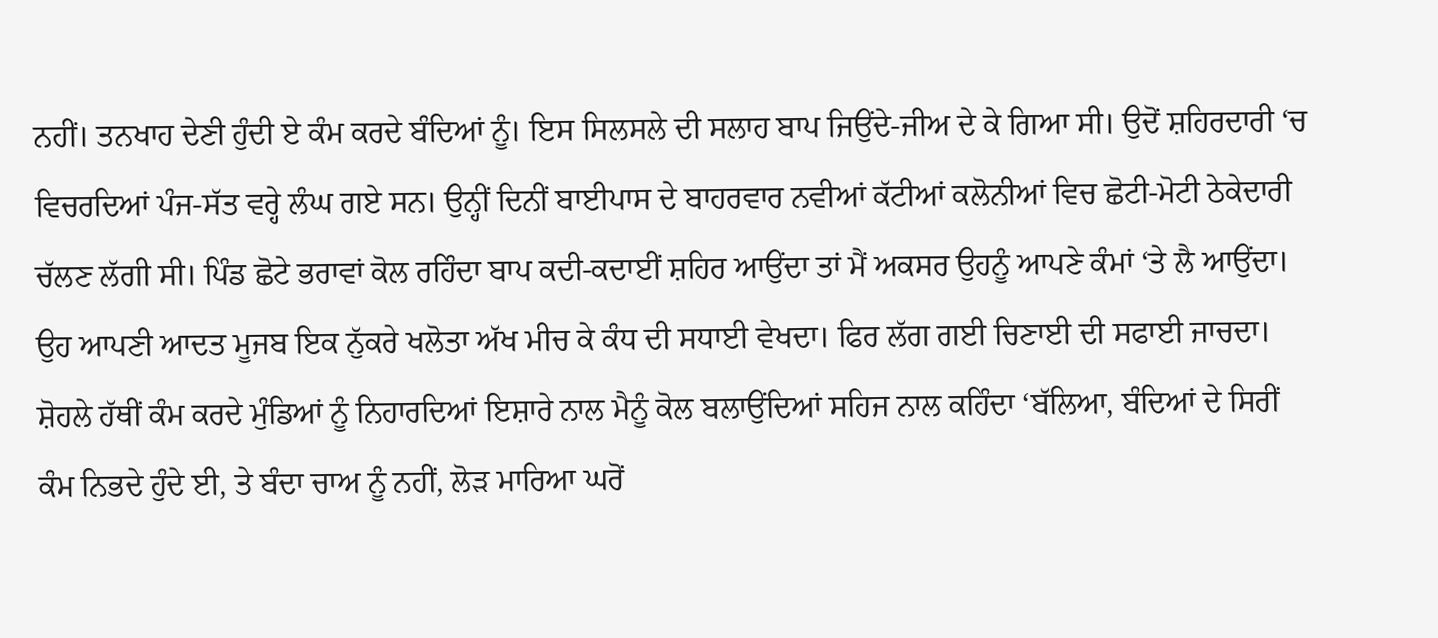ਨਹੀਂ। ਤਨਖਾਹ ਦੇਣੀ ਹੁੰਦੀ ਏ ਕੰਮ ਕਰਦੇ ਬੰਦਿਆਂ ਨੂੰ। ਇਸ ਸਿਲਸਲੇ ਦੀ ਸਲਾਹ ਬਾਪ ਜਿਉਂਦੇ-ਜੀਅ ਦੇ ਕੇ ਗਿਆ ਸੀ। ਉਦੋਂ ਸ਼ਹਿਰਦਾਰੀ ‘ਚ ਵਿਚਰਦਿਆਂ ਪੰਜ-ਸੱਤ ਵਰ੍ਹੇ ਲੰਘ ਗਏ ਸਨ। ਉਨ੍ਹੀਂ ਦਿਨੀਂ ਬਾਈਪਾਸ ਦੇ ਬਾਹਰਵਾਰ ਨਵੀਆਂ ਕੱਟੀਆਂ ਕਲੋਨੀਆਂ ਵਿਚ ਛੋਟੀ-ਮੋਟੀ ਠੇਕੇਦਾਰੀ ਚੱਲਣ ਲੱਗੀ ਸੀ। ਪਿੰਡ ਛੋਟੇ ਭਰਾਵਾਂ ਕੋਲ ਰਹਿੰਦਾ ਬਾਪ ਕਦੀ-ਕਦਾਈਂ ਸ਼ਹਿਰ ਆਉਂਦਾ ਤਾਂ ਮੈਂ ਅਕਸਰ ਉਹਨੂੰ ਆਪਣੇ ਕੰਮਾਂ ‘ਤੇ ਲੈ ਆਉਂਦਾ। ਉਹ ਆਪਣੀ ਆਦਤ ਮੂਜਬ ਇਕ ਨੁੱਕਰੇ ਖਲੋਤਾ ਅੱਖ ਮੀਚ ਕੇ ਕੰਧ ਦੀ ਸਧਾਈ ਵੇਖਦਾ। ਫਿਰ ਲੱਗ ਗਈ ਚਿਣਾਈ ਦੀ ਸਫਾਈ ਜਾਚਦਾ। ਸ਼ੋਹਲੇ ਹੱਥੀਂ ਕੰਮ ਕਰਦੇ ਮੁੰਡਿਆਂ ਨੂੰ ਨਿਹਾਰਦਿਆਂ ਇਸ਼ਾਰੇ ਨਾਲ ਮੈਨੂੰ ਕੋਲ ਬਲਾਉਂਦਿਆਂ ਸਹਿਜ ਨਾਲ ਕਹਿੰਦਾ ‘ਬੱਲਿਆ, ਬੰਦਿਆਂ ਦੇ ਸਿਰੀਂ ਕੰਮ ਨਿਭਦੇ ਹੁੰਦੇ ਈ, ਤੇ ਬੰਦਾ ਚਾਅ ਨੂੰ ਨਹੀਂ, ਲੋੜ ਮਾਰਿਆ ਘਰੋਂ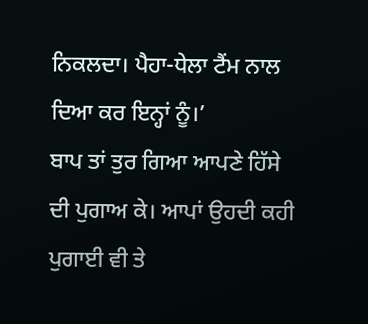ਨਿਕਲਦਾ। ਪੈਹਾ-ਧੇਲਾ ਟੈਂਮ ਨਾਲ ਦਿਆ ਕਰ ਇਨ੍ਹਾਂ ਨੂੰ।’
ਬਾਪ ਤਾਂ ਤੁਰ ਗਿਆ ਆਪਣੇ ਹਿੱਸੇ ਦੀ ਪੁਗਾਅ ਕੇ। ਆਪਾਂ ਉਹਦੀ ਕਹੀ ਪੁਗਾਈ ਵੀ ਤੇ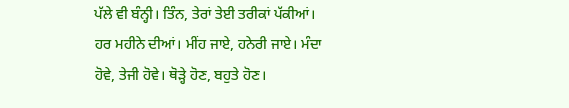ਪੱਲੇ ਵੀ ਬੰਨ੍ਹੀ। ਤਿੰਨ, ਤੇਰਾਂ ਤੇਈ ਤਰੀਕਾਂ ਪੱਕੀਆਂ। ਹਰ ਮਹੀਨੇ ਦੀਆਂ। ਮੀਂਹ ਜਾਏ, ਹਨੇਰੀ ਜਾਏ। ਮੰਦਾ ਹੋਵੇ, ਤੇਜੀ ਹੋਵੇ। ਥੋੜ੍ਹੇ ਹੋਣ, ਬਹੁਤੇ ਹੋਣ।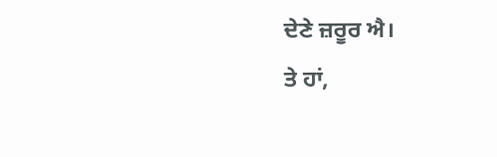ਦੇਣੇ ਜ਼ਰੂਰ ਐ।
ਤੇ ਹਾਂ,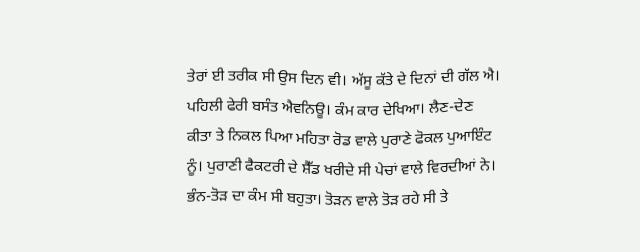ਤੇਰਾਂ ਈ ਤਰੀਕ ਸੀ ਉਸ ਦਿਨ ਵੀ। ਅੱਸੂ ਕੱਤੇ ਦੇ ਦਿਨਾਂ ਦੀ ਗੱਲ ਐ। ਪਹਿਲੀ ਫੇਰੀ ਬਸੰਤ ਐਵਨਿਊ। ਕੰਮ ਕਾਰ ਦੇਖਿਆ। ਲੈਣ-ਦੇਣ ਕੀਤਾ ਤੇ ਨਿਕਲ ਪਿਆ ਮਹਿਤਾ ਰੋਡ ਵਾਲੇ ਪੁਰਾਣੇ ਫੋਕਲ ਪੁਆਇੰਟ ਨੂੰ। ਪੁਰਾਣੀ ਫੈਕਟਰੀ ਦੇ ਸ਼ੈੱਡ ਖਰੀਦੇ ਸੀ ਪੇਚਾਂ ਵਾਲੇ ਵਿਰਦੀਆਂ ਨੇ। ਭੰਨ-ਤੋੜ ਦਾ ਕੰਮ ਸੀ ਬਹੁਤਾ। ਤੋੜਨ ਵਾਲੇ ਤੋੜ ਰਹੇ ਸੀ ਤੇ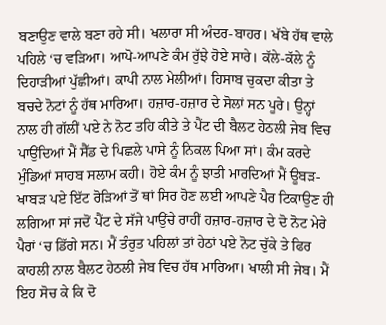ਬਣਾਉਣ ਵਾਲੇ ਬਣਾ ਰਹੇ ਸੀ। ਖਲਾਰਾ ਸੀ ਅੰਦਰ-ਬਾਹਰ। ਖੱਬੇ ਹੱਥ ਵਾਲੇ ਪਹਿਲੇ ‘ਚ ਵੜਿਆ। ਆਪੋ-ਆਪਣੇ ਕੰਮ ਰੁੱਝੇ ਹੋਏ ਸਾਰੇ। ਕੱਲੇ-ਕੱਲੇ ਨੂੰ ਦਿਹਾੜੀਆਂ ਪੁੱਛੀਆਂ। ਕਾਪੀ ਨਾਲ ਮੇਲੀਆਂ। ਹਿਸਾਬ ਚੁਕਦਾ ਕੀਤਾ ਤੇ ਬਚਦੇ ਨੋਟਾਂ ਨੂੰ ਹੱਥ ਮਾਰਿਆ। ਹਜ਼ਾਰ-ਹਜ਼ਾਰ ਦੇ ਸੋਲਾਂ ਸਨ ਪੂਰੇ। ਉਨ੍ਹਾਂ ਨਾਲ ਹੀ ਗੱਲੀਂ ਪਏ ਨੇ ਨੋਟ ਤਹਿ ਕੀਤੇ ਤੇ ਪੈਂਟ ਦੀ ਬੈਲਟ ਹੇਠਲੀ ਜੇਬ ਵਿਚ ਪਾਉਂਦਿਆਂ ਮੈਂ ਸੈੱਡ ਦੇ ਪਿਛਲੇ ਪਾਸੇ ਨੂੰ ਨਿਕਲ ਪਿਆ ਸਾਂ। ਕੰਮ ਕਰਦੇ ਮੁੰਡਿਆਂ ਸਾਹਬ ਸਲਾਮ ਕਹੀ। ਹੋਏ ਕੰਮ ਨੂੰ ਝਾਤੀ ਮਾਰਦਿਆਂ ਮੈਂ ਊਬੜ-ਖਾਬੜ ਪਏ ਇੱਟ ਰੋੜਿਆਂ ਤੋਂ ਥਾਂ ਸਿਰ ਹੋਣ ਲਈ ਆਪਣੇ ਪੈਰ ਟਿਕਾਉਣ ਹੀ ਲਗਿਆ ਸਾਂ ਜਦੋਂ ਪੈਂਟ ਦੇ ਸੱਜੇ ਪਾਉਂਚੇ ਰਾਹੀਂ ਹਜ਼ਾਰ-ਹਜ਼ਾਰ ਦੇ ਦੋ ਨੋਟ ਮੇਰੇ ਪੈਰਾਂ ‘ਚ ਡਿੱਗੇ ਸਨ। ਮੈਂ ਤੰਰੁਤ ਪਹਿਲਾਂ ਤਾਂ ਹੇਠਾਂ ਪਏ ਨੋਟ ਚੁੱਕੇ ਤੇ ਫਿਰ ਕਾਹਲੀ ਨਾਲ ਬੈਲਟ ਹੇਠਲੀ ਜੇਬ ਵਿਚ ਹੱਥ ਮਾਰਿਆ। ਖਾਲੀ ਸੀ ਜੇਬ। ਮੈਂ ਇਹ ਸੋਚ ਕੇ ਕਿ ਦੋ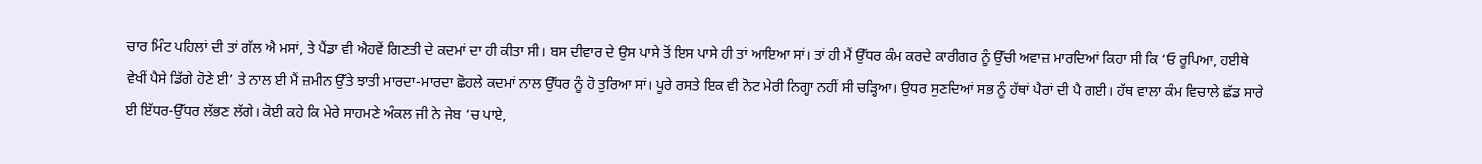ਚਾਰ ਮਿੰਟ ਪਹਿਲਾਂ ਦੀ ਤਾਂ ਗੱਲ ਐ ਮਸਾਂ, ਤੇ ਪੈਂਡਾ ਵੀ ਐਹਵੇਂ ਗਿਣਤੀ ਦੇ ਕਦਮਾਂ ਦਾ ਹੀ ਕੀਤਾ ਸੀ। ਬਸ ਦੀਵਾਰ ਦੇ ਉਸ ਪਾਸੇ ਤੋਂ ਇਸ ਪਾਸੇ ਹੀ ਤਾਂ ਆਇਆ ਸਾਂ। ਤਾਂ ਹੀ ਮੈਂ ਉੱਧਰ ਕੰਮ ਕਰਦੇ ਕਾਰੀਗਰ ਨੂੰ ਉੱਚੀ ਅਵਾਜ਼ ਮਾਰਦਿਆਂ ਕਿਹਾ ਸੀ ਕਿ ‘ਓ ਰੂਪਿਆ, ਹਈਥੇ ਵੇਖੀਂ ਪੈਸੇ ਡਿੱਗੇ ਹੋਣੇ ਈ’ ਤੇ ਨਾਲ ਈ ਮੈਂ ਜ਼ਮੀਨ ਉੱਤੇ ਝਾਤੀ ਮਾਰਦਾ-ਮਾਰਦਾ ਛੋਹਲੇ ਕਦਮਾਂ ਨਾਲ ਉੱਧਰ ਨੂੰ ਹੋ ਤੁਰਿਆ ਸਾਂ। ਪੂਰੇ ਰਸਤੇ ਇਕ ਵੀ ਨੋਟ ਮੇਰੀ ਨਿਗ੍ਹਾ ਨਹੀਂ ਸੀ ਚੜ੍ਹਿਆ। ਉਧਰ ਸੁਣਦਿਆਂ ਸਭ ਨੂੰ ਹੱਥਾਂ ਪੈਰਾਂ ਦੀ ਪੈ ਗਈ। ਹੱਥ ਵਾਲਾ ਕੰਮ ਵਿਚਾਲੇ ਛੱਡ ਸਾਰੇ ਈ ਇੱਧਰ-ਉੱਧਰ ਲੱਭਣ ਲੱਗੇ। ਕੋਈ ਕਹੇ ਕਿ ਮੇਰੇ ਸਾਹਮਣੇ ਅੰਕਲ ਜੀ ਨੇ ਜੇਬ ‘ਚ ਪਾਏ,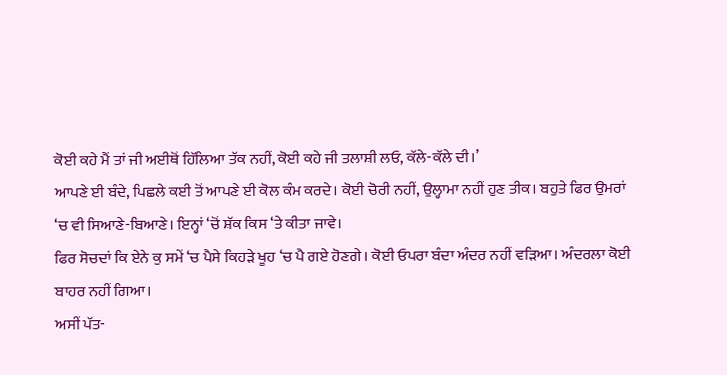ਕੋਈ ਕਹੇ ਮੈਂ ਤਾਂ ਜੀ ਅਈਥੋਂ ਹਿੱਲਿਆ ਤੱਕ ਨਹੀਂ, ਕੋਈ ਕਹੇ ਜੀ ਤਲਾਸ਼ੀ ਲਓ, ਕੱਲੇ-ਕੱਲੇ ਦੀ।’
ਆਪਣੇ ਈ ਬੰਦੇ, ਪਿਛਲੇ ਕਈ ਤੋਂ ਆਪਣੇ ਈ ਕੋਲ ਕੰਮ ਕਰਦੇ। ਕੋਈ ਚੋਰੀ ਨਹੀਂ, ਉਲ੍ਹਾਮਾ ਨਹੀਂ ਹੁਣ ਤੀਕ। ਬਹੁਤੇ ਫਿਰ ਉਮਰਾਂ ‘ਚ ਵੀ ਸਿਆਣੇ-ਬਿਆਣੇ। ਇਨ੍ਹਾਂ ‘ਚੋਂ ਸ਼ੱਕ ਕਿਸ ‘ਤੇ ਕੀਤਾ ਜਾਵੇ।
ਫਿਰ ਸੋਚਦਾਂ ਕਿ ਏਨੇ ਕੁ ਸਮੇਂ ‘ਚ ਪੈਸੇ ਕਿਹੜੇ ਖੂਹ ‘ਚ ਪੈ ਗਏ ਹੋਣਗੇ। ਕੋਈ ਓਪਰਾ ਬੰਦਾ ਅੰਦਰ ਨਹੀਂ ਵੜਿਆ। ਅੰਦਰਲਾ ਕੋਈ ਬਾਹਰ ਨਹੀਂ ਗਿਆ।
ਅਸੀਂ ਪੱਤ-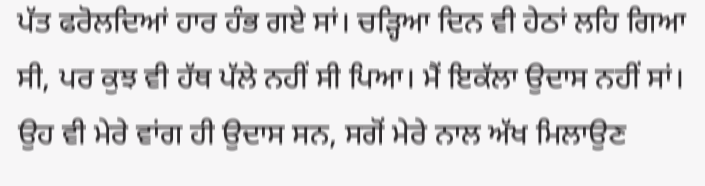ਪੱਤ ਫਰੋਲਦਿਆਂ ਹਾਰ ਹੰਭ ਗਏ ਸਾਂ। ਚੜ੍ਹਿਆ ਦਿਨ ਵੀ ਹੇਠਾਂ ਲਹਿ ਗਿਆ ਸੀ, ਪਰ ਕੁਝ ਵੀ ਹੱਥ ਪੱਲੇ ਨਹੀਂ ਸੀ ਪਿਆ। ਮੈਂ ਇਕੱਲਾ ਉਦਾਸ ਨਹੀਂ ਸਾਂ। ਉਹ ਵੀ ਮੇਰੇ ਵਾਂਗ ਹੀ ਉਦਾਸ ਸਨ, ਸਗੋਂ ਮੇਰੇ ਨਾਲ ਅੱਖ ਮਿਲਾਉਣ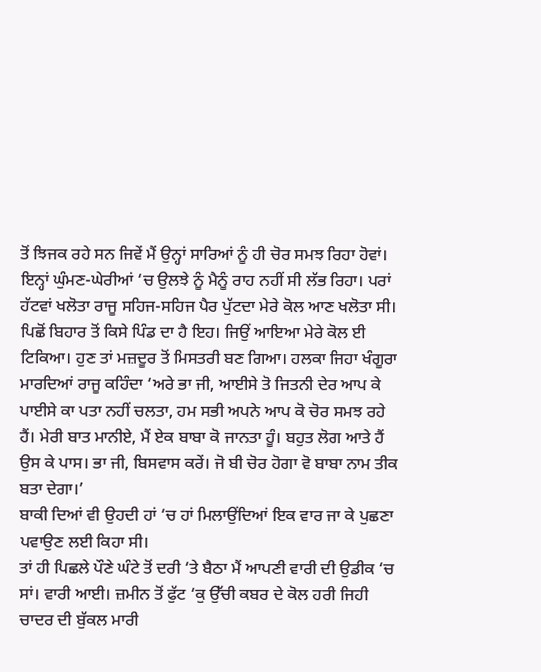ਤੋਂ ਝਿਜਕ ਰਹੇ ਸਨ ਜਿਵੇਂ ਮੈਂ ਉਨ੍ਹਾਂ ਸਾਰਿਆਂ ਨੂੰ ਹੀ ਚੋਰ ਸਮਝ ਰਿਹਾ ਹੋਵਾਂ।
ਇਨ੍ਹਾਂ ਘੁੰਮਣ-ਘੇਰੀਆਂ ‘ਚ ਉਲਝੇ ਨੂੰ ਮੈਨੂੰ ਰਾਹ ਨਹੀਂ ਸੀ ਲੱਭ ਰਿਹਾ। ਪਰਾਂ ਹੱਟਵਾਂ ਖਲੋਤਾ ਰਾਜੂ ਸਹਿਜ-ਸਹਿਜ ਪੈਰ ਪੁੱਟਦਾ ਮੇਰੇ ਕੋਲ ਆਣ ਖਲੋਤਾ ਸੀ। ਪਿਛੋਂ ਬਿਹਾਰ ਤੋਂ ਕਿਸੇ ਪਿੰਡ ਦਾ ਹੈ ਇਹ। ਜਿਉਂ ਆਇਆ ਮੇਰੇ ਕੋਲ ਈ ਟਿਕਿਆ। ਹੁਣ ਤਾਂ ਮਜ਼ਦੂਰ ਤੋਂ ਮਿਸਤਰੀ ਬਣ ਗਿਆ। ਹਲਕਾ ਜਿਹਾ ਖੰਗੂਰਾ ਮਾਰਦਿਆਂ ਰਾਜੂ ਕਹਿੰਦਾ ‘ਅਰੇ ਭਾ ਜੀ, ਆਈਸੇ ਤੋ ਜਿਤਨੀ ਦੇਰ ਆਪ ਕੇ ਪਾਈਸੇ ਕਾ ਪਤਾ ਨਹੀਂ ਚਲਤਾ, ਹਮ ਸਭੀ ਅਪਨੇ ਆਪ ਕੋ ਚੋਰ ਸਮਝ ਰਹੇ ਹੈਂ। ਮੇਰੀ ਬਾਤ ਮਾਨੀਏ, ਮੈਂ ਏਕ ਬਾਬਾ ਕੋ ਜਾਨਤਾ ਹੂੰ। ਬਹੁਤ ਲੋਗ ਆਤੇ ਹੈਂ ਉਸ ਕੇ ਪਾਸ। ਭਾ ਜੀ, ਬਿਸਵਾਸ ਕਰੇਂ। ਜੋ ਬੀ ਚੋਰ ਹੋਗਾ ਵੋ ਬਾਬਾ ਨਾਮ ਤੀਕ ਬਤਾ ਦੇਗਾ।’
ਬਾਕੀ ਦਿਆਂ ਵੀ ਉਹਦੀ ਹਾਂ ‘ਚ ਹਾਂ ਮਿਲਾਉਂਦਿਆਂ ਇਕ ਵਾਰ ਜਾ ਕੇ ਪੁਛਣਾ ਪਵਾਉਣ ਲਈ ਕਿਹਾ ਸੀ।
ਤਾਂ ਹੀ ਪਿਛਲੇ ਪੌਣੇ ਘੰਟੇ ਤੋਂ ਦਰੀ ‘ਤੇ ਬੈਠਾ ਮੈਂ ਆਪਣੀ ਵਾਰੀ ਦੀ ਉਡੀਕ ‘ਚ ਸਾਂ। ਵਾਰੀ ਆਈ। ਜ਼ਮੀਨ ਤੋਂ ਫੁੱਟ ‘ਕੁ ਉੱਚੀ ਕਬਰ ਦੇ ਕੋਲ ਹਰੀ ਜਿਹੀ ਚਾਦਰ ਦੀ ਬੁੱਕਲ ਮਾਰੀ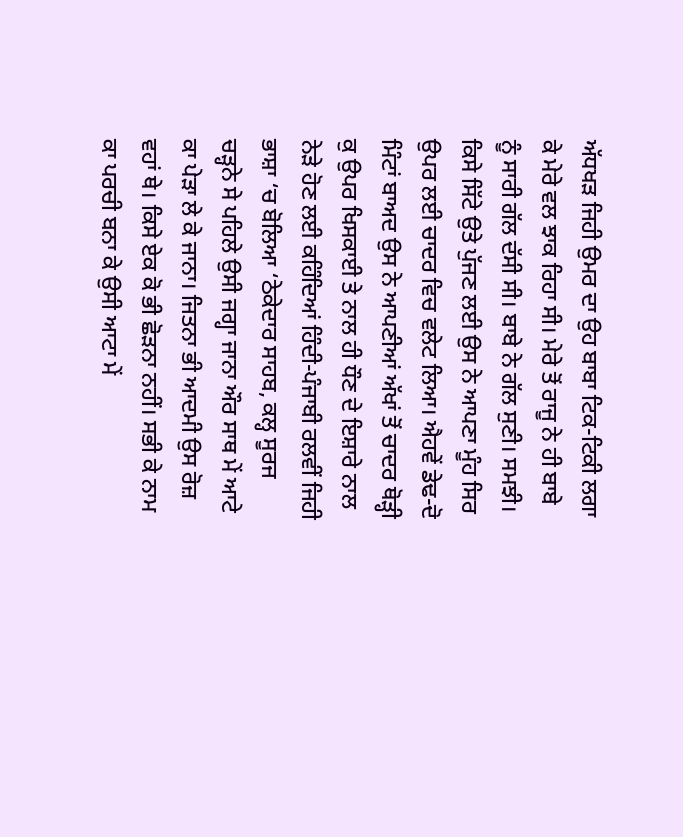ਅੱਧਖੜ ਜਿਹੀ ਉਮਰ ਦਾ ਉਹ ਬਾਬਾ ਟਿਕ-ਟਿਕੀ ਲਗਾ ਕੇ ਮੇਰੇ ਵਲ ਝਾਕ ਰਿਹਾ ਸੀ। ਮੇਰੇ ਤੋਂ ਰਾਜੂ ਨੇ ਹੀ ਬਾਬੇ ਨੂੰ ਸਾਰੀ ਗੱਲ ਦੱਸੀ ਸੀ। ਬਾਬੇ ਨੇ ਗੱਲ ਸੁਣੀ। ਸਮਝੀ। ਕਿਸੇ ਸਿੱਟੇ ਉਤੇ ਪੁੱਜਣ ਲਈ ਉਸ ਨੇ ਆਪਣਾ ਮੂੰਹ ਸਿਰ ਉਪਰ ਲਈ ਚਾਦਰ ਵਿਚ ਵਲੇਟ ਲਿਆ। ਐਹਵੇਂ ਡੇਢ-ਦੋ ਮਿੰਟਾਂ ਬਾਅਦ ਉਸ ਨੇ ਆਪਣੀਆਂ ਅੱਖਾਂ ਤੋਂ ਚਾਦਰ ਥੋੜ੍ਹੀ ਕੁ ਉਪਰ ਖਿਸਕਾਈ ਤੇ ਨਾਲ ਹੀ ਧੌਣ ਦੇ ਇਸ਼ਾਰੇ ਨਾਲ ਨੇੜੇ ਹੋਣ ਲਈ ਕਹਿੰਦਿਆਂ ਹਿੰਦੀ-ਪੰਜਾਬੀ ਰਲਵੀਂ ਜਿਹੀ ਭਾਸ਼ਾ ‘ਚ ਬੋਲਿਆ ‘ਠੇਕੇਦਾਰ ਸਾਹਬ, ਕਲ੍ਹ ਸੂਰਜ ਚੜ੍ਹਨੇ ਸੇ ਪਹਿਲੇ ਉਸੀ ਜਗ੍ਹਾ ਜਾਨਾ ਔਰ ਸਾਥ ਮੇਂ ਆਟੇ ਕਾ ਪੇੜਾ ਲੇ ਕੇ ਜਾਨਾ। ਜਿਤਨਾ ਭੀ ਆਦਮੀ ਉਸ ਰੋਜ਼ ਵਹਾਂ ਥੇ। ਕਿਸੇ ਏਕ ਕੋ ਭੀ ਛੋੜਨਾ ਨਹੀਂ। ਸਭੀ ਕੇ ਨਾਮ ਕਾ ਪਰਚੀ ਬਨਾ ਕੇ ਉਸੀ ਆਟਾ ਮੇਂ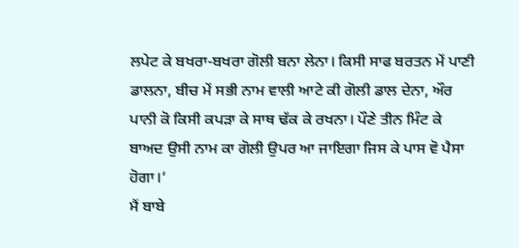ਲਪੇਟ ਕੇ ਬਖਰਾ-ਬਖਰਾ ਗੋਲੀ ਬਨਾ ਲੇਨਾ। ਕਿਸੀ ਸਾਫ ਬਰਤਨ ਮੇਂ ਪਾਣੀ ਡਾਲਨਾ, ਬੀਚ ਮੇਂ ਸਭੀ ਨਾਮ ਵਾਲੀ ਆਟੇ ਕੀ ਗੋਲੀ ਡਾਲ ਦੇਨਾ, ਔਰ ਪਾਨੀ ਕੋ ਕਿਸੀ ਕਪੜਾ ਕੇ ਸਾਥ ਢੱਕ ਕੇ ਰਖਨਾ। ਪੌਣੇ ਤੀਨ ਮਿੰਟ ਕੇ ਬਾਅਦ ਉਸੀ ਨਾਮ ਕਾ ਗੋਲੀ ਉਪਰ ਆ ਜਾਇਗਾ ਜਿਸ ਕੇ ਪਾਸ ਵੋ ਪੈਸਾ ਹੋਗਾ।’
ਮੈਂ ਬਾਬੇ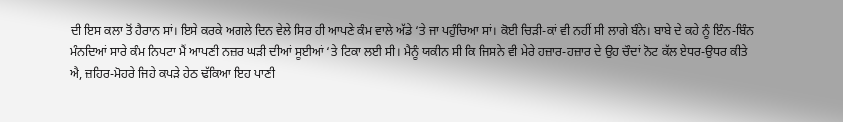ਦੀ ਇਸ ਕਲਾ ਤੋਂ ਹੈਰਾਨ ਸਾਂ। ਇਸੇ ਕਰਕੇ ਅਗਲੇ ਦਿਨ ਵੇਲੇ ਸਿਰ ਹੀ ਆਪਣੇ ਕੰਮ ਵਾਲੇ ਅੱਡੇ ‘ਤੇ ਜਾ ਪਹੁੰਚਿਆ ਸਾਂ। ਕੋਈ ਚਿੜੀ-ਕਾਂ ਵੀ ਨਹੀਂ ਸੀ ਲਾਗੇ ਬੰਨੇ। ਬਾਬੇ ਦੇ ਕਹੇ ਨੂੰ ਇੰਨ-ਬਿੰਨ ਮੰਨਦਿਆਂ ਸਾਰੇ ਕੰਮ ਨਿਪਟਾ ਮੈਂ ਆਪਣੀ ਨਜ਼ਰ ਘੜੀ ਦੀਆਂ ਸੂਈਆਂ ‘ਤੇ ਟਿਕਾ ਲਈ ਸੀ। ਮੈਨੂੰ ਯਕੀਨ ਸੀ ਕਿ ਜਿਸਨੇ ਵੀ ਮੇਰੇ ਹਜ਼ਾਰ-ਹਜ਼ਾਰ ਦੇ ਉਹ ਚੌਦਾਂ ਨੋਟ ਕੱਲ ਏਧਰ-ਉਧਰ ਕੀਤੇ ਐ, ਜ਼ਹਿਰ-ਮੋਹਰੇ ਜਿਹੇ ਕਪੜੇ ਹੇਠ ਢੱਕਿਆ ਇਹ ਪਾਣੀ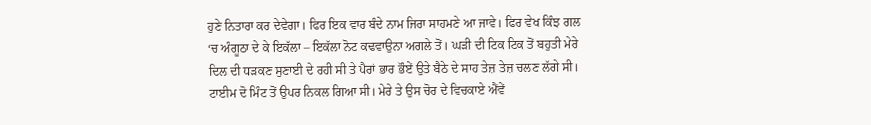ਹੁਣੇ ਨਿਤਾਰਾ ਕਰ ਦੇਵੇਗਾ। ਫਿਰ ਇਕ ਵਾਰ ਬੰਦੇ ਨਾਮ ਜਿਰਾ ਸਾਹਮਣੇ ਆ ਜਾਵੇ। ਫਿਰ ਵੇਖ ਕਿੰਝ ਗਲ ‘ਚ ਅੰਗੂਠਾ ਦੇ ਕੇ ਇਕੱਲਾ – ਇਕੱਲਾ ਨੋਟ ਕਢਵਾਉਨਾ ਅਗਲੇ ਤੋਂ। ਘੜੀ ਦੀ ਟਿਕ ਟਿਕ ਤੋਂ ਬਹੁਤੀ ਮੇਰੇ ਦਿਲ ਦੀ ਧੜਕਣ ਸੁਣਾਈ ਦੇ ਰਹੀ ਸੀ ਤੇ ਪੈਰਾਂ ਭਾਰ ਭੌਏਂ ਉਤੇ ਬੈਠੇ ਦੇ ਸਾਹ ਤੇਜ਼ ਤੇਜ਼ ਚਲਣ ਲੱਗੇ ਸੀ।
ਟਾਈਮ ਦੋ ਮਿੰਟ ਤੋਂ ਉਪਰ ਨਿਕਲ ਗਿਆ ਸੀ। ਮੇਰੇ ਤੇ ਉਸ ਚੋਰ ਦੇ ਵਿਚਕਾਏ ਐਂਵੇਂ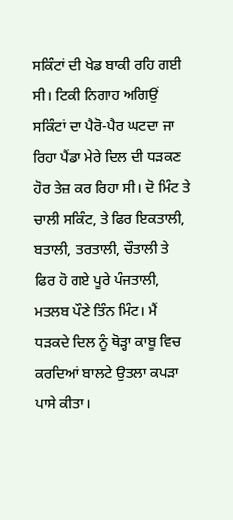ਸਕਿੰਟਾਂ ਦੀ ਖੇਡ ਬਾਕੀ ਰਹਿ ਗਈ ਸੀ। ਟਿਕੀ ਨਿਗਾਹ ਅਗਿਉਂ ਸਕਿੰਟਾਂ ਦਾ ਪੈਰੋ-ਪੈਰ ਘਟਦਾ ਜਾ ਰਿਹਾ ਪੈਂਡਾ ਮੇਰੇ ਦਿਲ ਦੀ ਧੜਕਣ ਹੋਰ ਤੇਜ਼ ਕਰ ਰਿਹਾ ਸੀ। ਦੋ ਮਿੰਟ ਤੇ ਚਾਲੀ ਸਕਿੰਟ, ਤੇ ਫਿਰ ਇਕਤਾਲੀ, ਬਤਾਲੀ, ਤਰਤਾਲੀ, ਚੌਤਾਲੀ ਤੇ ਫਿਰ ਹੋ ਗਏ ਪੂਰੇ ਪੰਜਤਾਲੀ, ਮਤਲਬ ਪੌਣੇ ਤਿੰਨ ਮਿੰਟ। ਮੈਂ ਧੜਕਦੇ ਦਿਲ ਨੂੰ ਥੋੜ੍ਹਾ ਕਾਬੂ ਵਿਚ ਕਰਦਿਆਂ ਬਾਲਟੇ ਉਤਲਾ ਕਪੜਾ ਪਾਸੇ ਕੀਤਾ।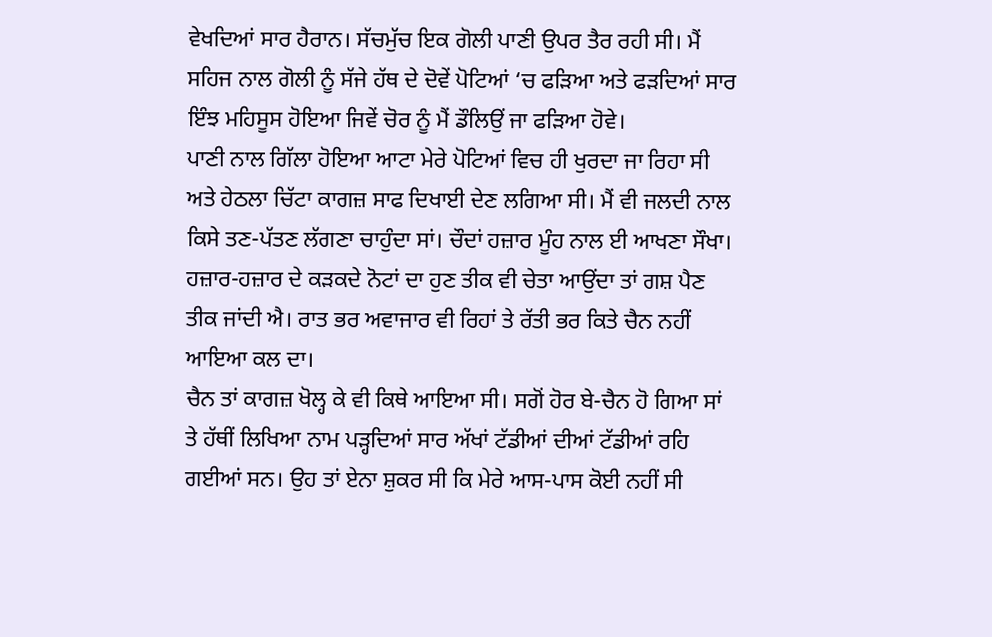ਵੇਖਦਿਆਂ ਸਾਰ ਹੈਰਾਨ। ਸੱਚਮੁੱਚ ਇਕ ਗੋਲੀ ਪਾਣੀ ਉਪਰ ਤੈਰ ਰਹੀ ਸੀ। ਮੈਂ ਸਹਿਜ ਨਾਲ ਗੋਲੀ ਨੂੰ ਸੱਜੇ ਹੱਥ ਦੇ ਦੋਵੇਂ ਪੋਟਿਆਂ ‘ਚ ਫੜਿਆ ਅਤੇ ਫੜਦਿਆਂ ਸਾਰ ਇੰਝ ਮਹਿਸੂਸ ਹੋਇਆ ਜਿਵੇਂ ਚੋਰ ਨੂੰ ਮੈਂ ਡੌਲਿਉਂ ਜਾ ਫੜਿਆ ਹੋਵੇ।
ਪਾਣੀ ਨਾਲ ਗਿੱਲਾ ਹੋਇਆ ਆਟਾ ਮੇਰੇ ਪੋਟਿਆਂ ਵਿਚ ਹੀ ਖੁਰਦਾ ਜਾ ਰਿਹਾ ਸੀ ਅਤੇ ਹੇਠਲਾ ਚਿੱਟਾ ਕਾਗਜ਼ ਸਾਫ ਦਿਖਾਈ ਦੇਣ ਲਗਿਆ ਸੀ। ਮੈਂ ਵੀ ਜਲਦੀ ਨਾਲ ਕਿਸੇ ਤਣ-ਪੱਤਣ ਲੱਗਣਾ ਚਾਹੁੰਦਾ ਸਾਂ। ਚੌਦਾਂ ਹਜ਼ਾਰ ਮੂੰਹ ਨਾਲ ਈ ਆਖਣਾ ਸੌਖਾ। ਹਜ਼ਾਰ-ਹਜ਼ਾਰ ਦੇ ਕੜਕਦੇ ਨੋਟਾਂ ਦਾ ਹੁਣ ਤੀਕ ਵੀ ਚੇਤਾ ਆਉਂਦਾ ਤਾਂ ਗਸ਼ ਪੈਣ ਤੀਕ ਜਾਂਦੀ ਐ। ਰਾਤ ਭਰ ਅਵਾਜਾਰ ਵੀ ਰਿਹਾਂ ਤੇ ਰੱਤੀ ਭਰ ਕਿਤੇ ਚੈਨ ਨਹੀਂ ਆਇਆ ਕਲ ਦਾ।
ਚੈਨ ਤਾਂ ਕਾਗਜ਼ ਖੋਲ੍ਹ ਕੇ ਵੀ ਕਿਥੇ ਆਇਆ ਸੀ। ਸਗੋਂ ਹੋਰ ਬੇ-ਚੈਨ ਹੋ ਗਿਆ ਸਾਂ ਤੇ ਹੱਥੀਂ ਲਿਖਿਆ ਨਾਮ ਪੜ੍ਹਦਿਆਂ ਸਾਰ ਅੱਖਾਂ ਟੱਡੀਆਂ ਦੀਆਂ ਟੱਡੀਆਂ ਰਹਿ ਗਈਆਂ ਸਨ। ਉਹ ਤਾਂ ਏਨਾ ਸ਼ੁਕਰ ਸੀ ਕਿ ਮੇਰੇ ਆਸ-ਪਾਸ ਕੋਈ ਨਹੀਂ ਸੀ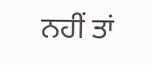ਨਹੀਂ ਤਾਂ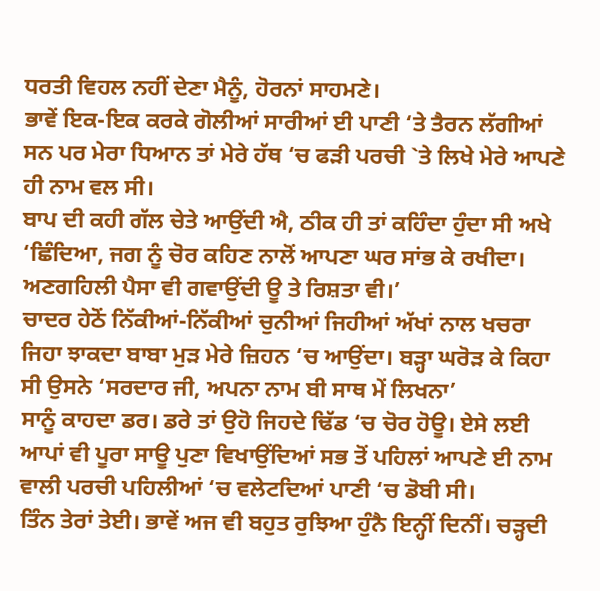ਧਰਤੀ ਵਿਹਲ ਨਹੀਂ ਦੇਣਾ ਮੈਨੂੰ, ਹੋਰਨਾਂ ਸਾਹਮਣੇ।
ਭਾਵੇਂ ਇਕ-ਇਕ ਕਰਕੇ ਗੋਲੀਆਂ ਸਾਰੀਆਂ ਈ ਪਾਣੀ ‘ਤੇ ਤੈਰਨ ਲੱਗੀਆਂ ਸਨ ਪਰ ਮੇਰਾ ਧਿਆਨ ਤਾਂ ਮੇਰੇ ਹੱਥ ‘ਚ ਫੜੀ ਪਰਚੀ `ਤੇ ਲਿਖੇ ਮੇਰੇ ਆਪਣੇ ਹੀ ਨਾਮ ਵਲ ਸੀ।
ਬਾਪ ਦੀ ਕਹੀ ਗੱਲ ਚੇਤੇ ਆਉਂਦੀ ਐ, ਠੀਕ ਹੀ ਤਾਂ ਕਹਿੰਦਾ ਹੁੰਦਾ ਸੀ ਅਖੇ ‘ਛਿੰਦਿਆ, ਜਗ ਨੂੰ ਚੋਰ ਕਹਿਣ ਨਾਲੋਂ ਆਪਣਾ ਘਰ ਸਾਂਭ ਕੇ ਰਖੀਦਾ। ਅਣਗਹਿਲੀ ਪੈਸਾ ਵੀ ਗਵਾਉਂਦੀ ਊ ਤੇ ਰਿਸ਼ਤਾ ਵੀ।’
ਚਾਦਰ ਹੇਠੋਂ ਨਿੱਕੀਆਂ-ਨਿੱਕੀਆਂ ਚੁਨੀਆਂ ਜਿਹੀਆਂ ਅੱਖਾਂ ਨਾਲ ਖਚਰਾ ਜਿਹਾ ਝਾਕਦਾ ਬਾਬਾ ਮੁੜ ਮੇਰੇ ਜ਼ਿਹਨ ‘ਚ ਆਉਂਦਾ। ਬੜ੍ਹਾ ਘਰੋੜ ਕੇ ਕਿਹਾ ਸੀ ਉਸਨੇ ‘ਸਰਦਾਰ ਜੀ, ਅਪਨਾ ਨਾਮ ਬੀ ਸਾਥ ਮੇਂ ਲਿਖਨਾ’
ਸਾਨੂੰ ਕਾਹਦਾ ਡਰ। ਡਰੇ ਤਾਂ ਉਹੋ ਜਿਹਦੇ ਢਿੱਡ ‘ਚ ਚੋਰ ਹੋਊ। ਏਸੇ ਲਈ ਆਪਾਂ ਵੀ ਪੂਰਾ ਸਾਊ ਪੁਣਾ ਵਿਖਾਉਂਦਿਆਂ ਸਭ ਤੋਂ ਪਹਿਲਾਂ ਆਪਣੇ ਈ ਨਾਮ ਵਾਲੀ ਪਰਚੀ ਪਹਿਲੀਆਂ ‘ਚ ਵਲੇਟਦਿਆਂ ਪਾਣੀ ‘ਚ ਡੋਬੀ ਸੀ।
ਤਿੰਨ ਤੇਰਾਂ ਤੇਈ। ਭਾਵੇਂ ਅਜ ਵੀ ਬਹੁਤ ਰੁਝਿਆ ਹੁੰਨੈ ਇਨ੍ਹੀਂ ਦਿਨੀਂ। ਚੜ੍ਹਦੀ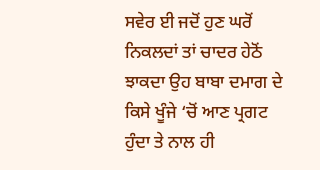ਸਵੇਰ ਈ ਜਦੋਂ ਹੁਣ ਘਰੋਂ ਨਿਕਲਦਾਂ ਤਾਂ ਚਾਦਰ ਹੇਠੋਂ ਝਾਕਦਾ ਉਹ ਬਾਬਾ ਦਮਾਗ ਦੇ ਕਿਸੇ ਖੂੰਜੇ ‘ਚੋਂ ਆਣ ਪ੍ਰਗਟ ਹੁੰਦਾ ਤੇ ਨਾਲ ਹੀ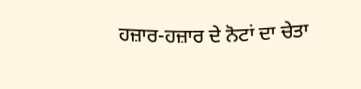ਹਜ਼ਾਰ-ਹਜ਼ਾਰ ਦੇ ਨੋਟਾਂ ਦਾ ਚੇਤਾ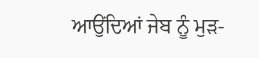ਆਉਂਦਿਆਂ ਜੇਬ ਨੂੰ ਮੁੜ-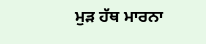ਮੁੜ ਹੱਥ ਮਾਰਨਾ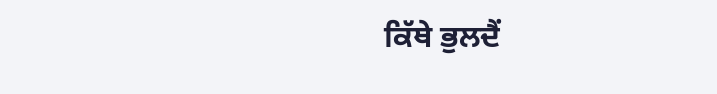ਕਿੱਥੇ ਭੁਲਦੈਂ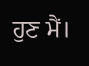ਹੁਣ ਮੈਂ।